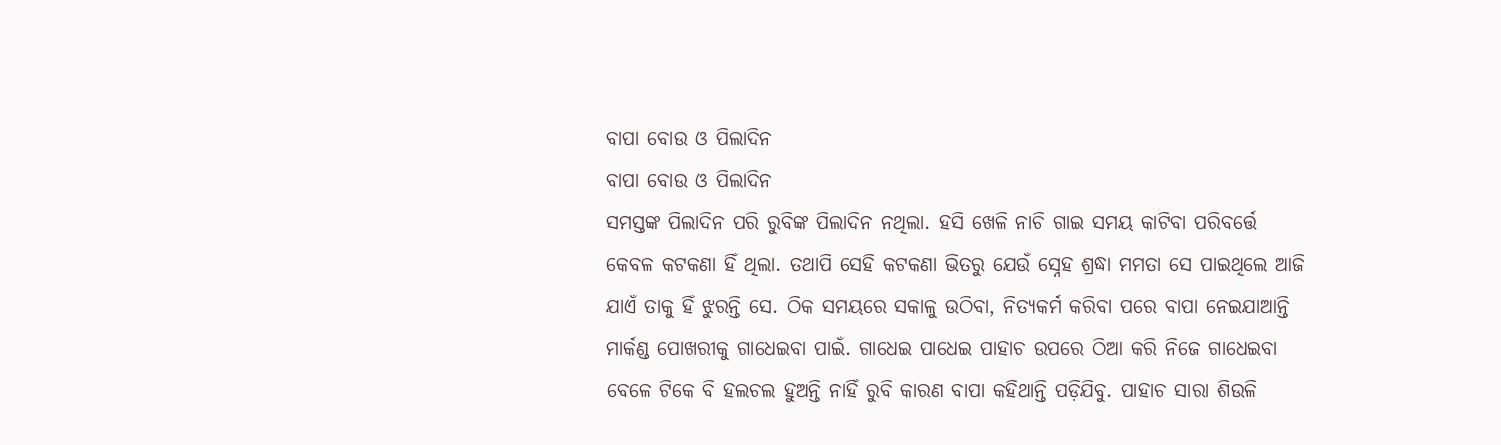ବାପା ବୋଉ ଓ ପିଲାଦିନ
ବାପା ବୋଉ ଓ ପିଲାଦିନ
ସମସ୍ତଙ୍କ ପିଲାଦିନ ପରି ରୁବିଙ୍କ ପିଲାଦିନ ନଥିଲା. ହସି ଖେଳି ନାଚି ଗାଇ ସମୟ କାଟିବା ପରିବର୍ତ୍ତେ କେବଳ କଟକଣା ହିଁ ଥିଲା. ତଥାପି ସେହି କଟକଣା ଭିତରୁ ଯେଉଁ ସ୍ନେହ ଶ୍ରଦ୍ଧା ମମତା ସେ ପାଇଥିଲେ ଆଜି ଯାଏଁ ତାକୁ ହିଁ ଝୁରନ୍ତି ସେ. ଠିକ ସମୟରେ ସକାଳୁ ଉଠିବା, ନିତ୍ୟକର୍ମ କରିବା ପରେ ବାପା ନେଇଯାଆନ୍ତି ମାର୍କଣ୍ଡ ପୋଖରୀକୁ ଗାଧେଇବା ପାଇଁ. ଗାଧେଇ ପାଧେଇ ପାହାଚ ଉପରେ ଠିଆ କରି ନିଜେ ଗାଧେଇବା ବେଳେ ଟିକେ ବି ହଲଚଲ ହୁଅନ୍ତି ନାହିଁ ରୁବି କାରଣ ବାପା କହିଥାନ୍ତି ପଡ଼ିଯିବୁ. ପାହାଚ ସାରା ଶିଉଳି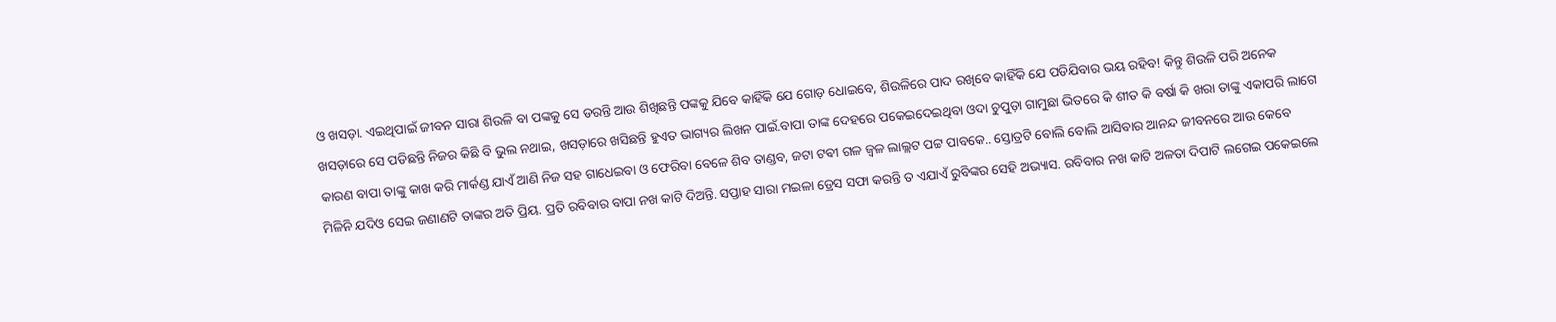ଓ ଖସଡ଼ା. ଏଇଥିପାଇଁ ଜୀବନ ସାରା ଶିଉଳି ବା ପଙ୍କକୁ ସେ ଡରନ୍ତି ଆଉ ଶିଖିଛନ୍ତି ପଙ୍କକୁ ଯିବେ କାହିଁକି ଯେ ଗୋଡ଼ ଧୋଇବେ, ଶିଉଳିରେ ପାଦ ରଖିବେ କାହିଁକି ଯେ ପଡିଯିବାର ଭୟ ରହିବ! କିନ୍ତୁ ଶିଉଳି ପରି ଅନେକ ଖସଡ଼ାରେ ସେ ପଡିଛନ୍ତି ନିଜର କିଛି ବି ଭୁଲ ନଥାଇ, ଖସଡ଼ାରେ ଖସିଛନ୍ତି ହୁଏତ ଭାଗ୍ୟର ଲିଖନ ପାଇଁ.ବାପା ତାଙ୍କ ଦେହରେ ପକେଇଦେଇଥିବା ଓଦା ଚୁପୁଡ଼ା ଗାମୁଛା ଭିତରେ କି ଶୀତ କି ବର୍ଷା କି ଖରା ତାଙ୍କୁ ଏକାପରି ଲାଗେ କାରଣ ବାପା ତାଙ୍କୁ କାଖ କରି ମାର୍କଣ୍ଡ ଯାଏଁ ଆଣି ନିଜ ସହ ଗାଧେଇବା ଓ ଫେରିବା ବେଳେ ଶିବ ତାଣ୍ଡବ, ଜଟା ଟଵୀ ଗଳ ଜ୍ୱଳ ଲାଲ୍ଲଟ ପଟ୍ଟ ପାବକେ.. ସ୍ତୋତ୍ରଟି ବୋଲି ବୋଲି ଆସିବାର ଆନନ୍ଦ ଜୀବନରେ ଆଉ କେବେ ମିଳିନି ଯଦିଓ ସେଇ ଜଣାଣଟି ତାଙ୍କର ଅତି ପ୍ରିୟ. ପ୍ରତି ରବିବାର ବାପା ନଖ କାଟି ଦିଅନ୍ତି. ସପ୍ତାହ ସାରା ମଇଳା ଡ୍ରେସ ସଫା କରନ୍ତି ତ ଏଯାଏଁ ରୁବିଙ୍କର ସେହି ଅଭ୍ୟାସ. ରବିବାର ନଖ କାଟି ଅଳତା ଦିପାଟି ଲଗେଇ ପକେଇଲେ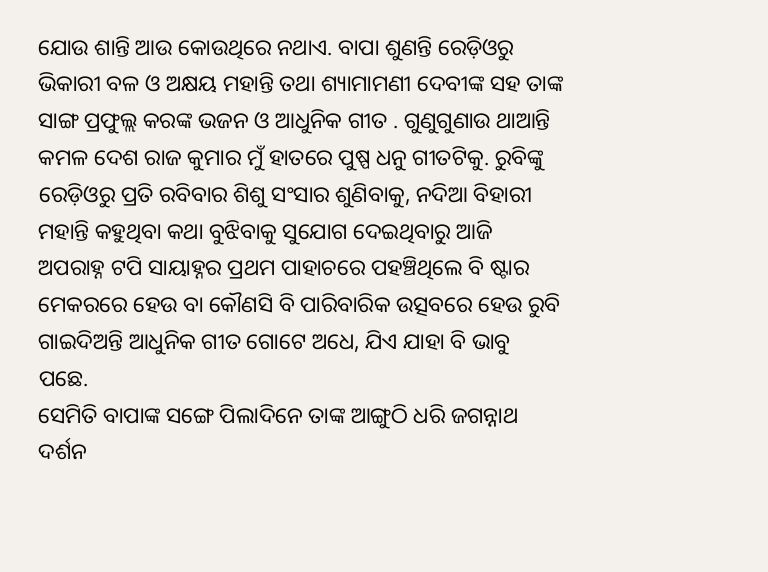ଯୋଉ ଶାନ୍ତି ଆଉ କୋଉଥିରେ ନଥାଏ. ବାପା ଶୁଣନ୍ତି ରେଡ଼ିଓରୁ ଭିକାରୀ ବଳ ଓ ଅକ୍ଷୟ ମହାନ୍ତି ତଥା ଶ୍ୟାମାମଣୀ ଦେବୀଙ୍କ ସହ ତାଙ୍କ ସାଙ୍ଗ ପ୍ରଫୁଲ୍ଲ କରଙ୍କ ଭଜନ ଓ ଆଧୁନିକ ଗୀତ . ଗୁଣୁଗୁଣାଉ ଥାଆନ୍ତି କମଳ ଦେଶ ରାଜ କୁମାର ମୁଁ ହାତରେ ପୁଷ୍ପ ଧନୁ ଗୀତଟିକୁ. ରୁବିଙ୍କୁ ରେଡ଼ିଓରୁ ପ୍ରତି ରବିବାର ଶିଶୁ ସଂସାର ଶୁଣିବାକୁ, ନଦିଆ ବିହାରୀ ମହାନ୍ତି କହୁଥିବା କଥା ବୁଝିବାକୁ ସୁଯୋଗ ଦେଇଥିବାରୁ ଆଜି ଅପରାହ୍ନ ଟପି ସାୟାହ୍ନର ପ୍ରଥମ ପାହାଚରେ ପହଞ୍ଚିଥିଲେ ବି ଷ୍ଟାର ମେକରରେ ହେଉ ବା କୌଣସି ବି ପାରିବାରିକ ଉତ୍ସବରେ ହେଉ ରୁବି ଗାଇଦିଅନ୍ତି ଆଧୁନିକ ଗୀତ ଗୋଟେ ଅଧେ, ଯିଏ ଯାହା ବି ଭାବୁ ପଛେ.
ସେମିତି ବାପାଙ୍କ ସଙ୍ଗେ ପିଲାଦିନେ ତାଙ୍କ ଆଙ୍ଗୁଠି ଧରି ଜଗନ୍ନାଥ ଦର୍ଶନ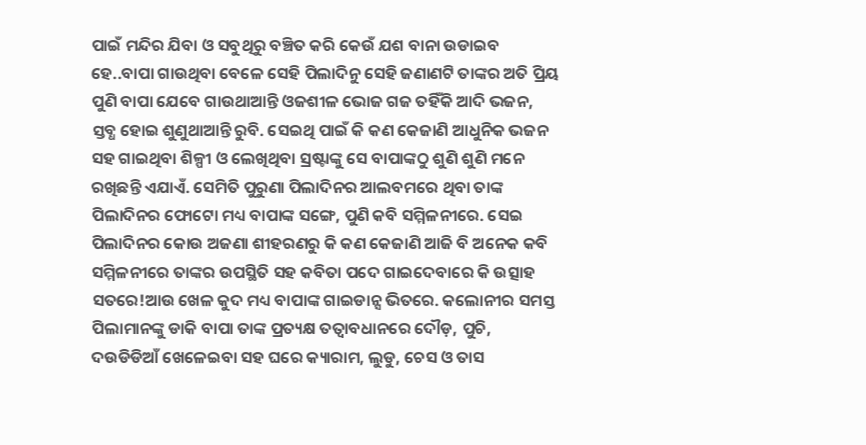ପାଇଁ ମନ୍ଦିର ଯିବା ଓ ସବୁଥିରୁ ବଞ୍ଚିତ କରି କେଉଁ ଯଶ ବାନା ଉଡାଇବ ହେ..ବାପା ଗାଉଥିବା ବେଳେ ସେହି ପିଲାଦିନୁ ସେହି ଜଣାଣଟି ତାଙ୍କର ଅତି ପ୍ରିୟ ପୁଣି ବାପା ଯେବେ ଗାଉଥାଆନ୍ତି ଓଜଶୀଳ ଭୋଜ ଗଜ ତହିଁକି ଆଦି ଭଜନ, ସ୍ତବ୍ଧ ହୋଇ ଶୁଣୁଥାଆନ୍ତି ରୁବି. ସେଇଥି ପାଇଁ କି କଣ କେଜାଣି ଆଧୁନିକ ଭଜନ ସହ ଗାଇଥିବା ଶିଳ୍ପୀ ଓ ଲେଖିଥିବା ସ୍ରଷ୍ଟାଙ୍କୁ ସେ ବାପାଙ୍କଠୁ ଶୁଣି ଶୁଣି ମନେ ରଖିଛନ୍ତି ଏଯାଏଁ. ସେମିତି ପୁରୁଣା ପିଲାଦିନର ଆଲବମରେ ଥିବା ତାଙ୍କ ପିଲାଦିନର ଫୋଟୋ ମଧ୍ୟ ବାପାଙ୍କ ସଙ୍ଗେ, ପୁଣି କବି ସମ୍ମିଳନୀରେ. ସେଇ ପିଲାଦିନର କୋଉ ଅଜଣା ଶୀହରଣରୁ କି କଣ କେଜାଣି ଆଜି ବି ଅନେକ କବି ସମ୍ମିଳନୀରେ ତାଙ୍କର ଉପସ୍ଥିତି ସହ କବିତା ପଦେ ଗାଇଦେବାରେ କି ଉତ୍ସାହ ସତରେ!ଆଉ ଖେଳ କୁଦ ମଧ୍ୟ ବାପାଙ୍କ ଗାଇଡାନ୍ସ ଭିତରେ. କଲୋନୀର ସମସ୍ତ ପିଲାମାନଙ୍କୁ ଡାକି ବାପା ତାଙ୍କ ପ୍ରତ୍ୟକ୍ଷ ତତ୍ୱାବଧାନରେ ଦୌଡ଼, ପୁଚି, ଦଉଡିଡିଆଁ ଖେଳେଇବା ସହ ଘରେ କ୍ୟାରାମ, ଲୁଡୁ, ଚେସ ଓ ତାସ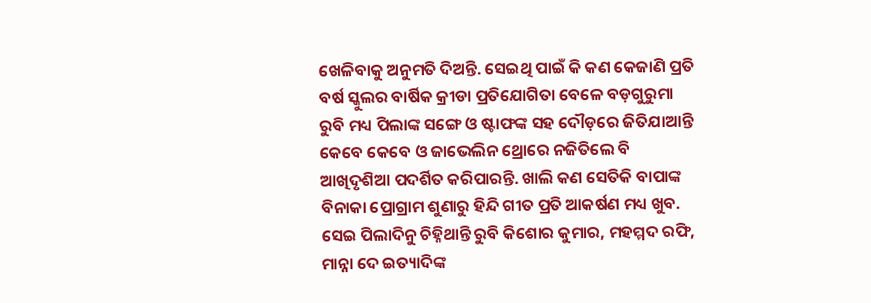ଖେଳିବାକୁ ଅନୁମତି ଦିଅନ୍ତି. ସେଇଥି ପାଇଁ କି କଣ କେଜାଣି ପ୍ରତି ବର୍ଷ ସ୍କୁଲର ବାର୍ଷିକ କ୍ରୀଡା ପ୍ରତିଯୋଗିତା ବେଳେ ବଡ଼ଗୁରୁମା ରୁବି ମଧ୍ୟ ପିଲାଙ୍କ ସଙ୍ଗେ ଓ ଷ୍ଟାଫଙ୍କ ସହ ଦୌଡ଼ରେ ଜିତିଯାଆନ୍ତି କେବେ କେବେ ଓ ଜାଭେଲିନ ଥ୍ରୋରେ ନଜିତିଲେ ବି ଆଖିଦୃଶିଆ ପଦର୍ଶିତ କରିପାରନ୍ତି. ଖାଲି କଣ ସେତିକି ବାପାଙ୍କ ବିନାକା ପ୍ରୋଗ୍ରାମ ଶୁଣାରୁ ହିନ୍ଦି ଗୀତ ପ୍ରତି ଆକର୍ଷଣ ମଧ୍ୟ ଖୁବ. ସେଇ ପିଲାଦିନୁ ଚିହ୍ନିଥାନ୍ତି ରୁବି କିଶୋର କୁମାର, ମହମ୍ମଦ ରଫି, ମାନ୍ନା ଦେ ଇତ୍ୟାଦିଙ୍କ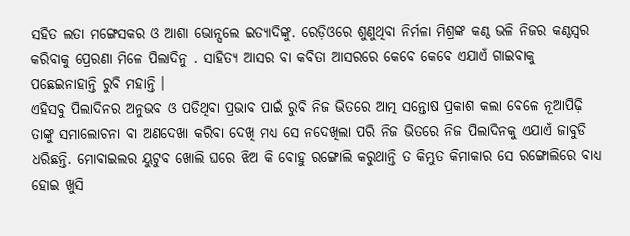ସହିତ ଲତା ମଙ୍ଗେସକର ଓ ଆଶା ଭୋନ୍ସଲେ ଇତ୍ୟାଦିଙ୍କୁ. ରେଡ଼ିଓରେ ଶୁଣୁଥିବା ନିର୍ମଳା ମିଶ୍ରଙ୍କ କଣ୍ଠ ଭଳି ନିଜର କଣ୍ଠସ୍ୱର କରିବାକୁ ପ୍ରେରଣା ମିଳେ ପିଲାଦିନୁ . ସାହିତ୍ୟ ଆସର ବା କବିତା ଆସରରେ କେବେ କେବେ ଏଯାଏଁ ଗାଇବାକୁ ପଛେଇନାହାନ୍ତି ରୁବି ମହାନ୍ତି ।
ଏହିସବୁ ପିଲାଦିନର ଅନୁଭବ ଓ ପଡିଥିବା ପ୍ରଭାବ ପାଇଁ ରୁବି ନିଜ ଭିତରେ ଆତ୍ମ ସନ୍ତୋଷ ପ୍ରକାଶ କଲା ବେଳେ ନୂଆପିଢ଼ି ତାଙ୍କୁ ସମାଲୋଚନା ବା ଅଣଦେଖା କରିବା ଦେଖି ମଧ୍ୟ ସେ ନଦେଖିଲା ପରି ନିଜ ଭିତରେ ନିଜ ପିଲାଦିନକୁ ଏଯାଏଁ ଜାବୁଡି ଧରିଛନ୍ତି. ମୋବାଇଲର ୟୁଟୁବ ଖୋଲି ଘରେ ଝିଅ କି ବୋହୁ ରଙ୍ଗୋଲି କରୁଥାନ୍ତି ତ କିମ୍ଭୁତ କିମାକାର ସେ ରଙ୍ଗୋଲିରେ ବାଧ୍ୟ ହୋଇ ଖୁସି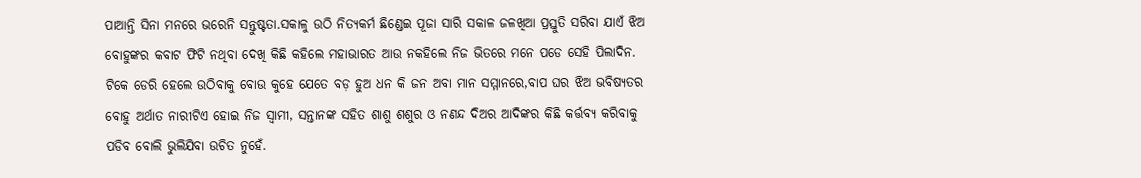ପାଆନ୍ତି ସିନା ମନରେ ଭରେନି ସନ୍ତୁଷ୍ଟତା.ସକାଳୁ ଉଠି ନିତ୍ୟକର୍ମ ଛିଣ୍ଡେଇ ପୂଜା ସାରି ସକାଳ ଜଳଖିଆ ପ୍ରସ୍ତୁତି ସରିବା ଯାଏଁ ଝିଅ ବୋହୁଙ୍କର କବାଟ ଫିଟି ନଥିବା ଦେଖି କିଛି କହିଲେ ମହାଭାରତ ଆଉ ନକହିଲେ ନିଜ ଭିତରେ ମନେ ପଡେ ସେହି ପିଲାଦିନ. ଟିକେ ଡେରି ହେଲେ ଉଠିବାକୁ ବୋଉ କୁହେ ଯେତେ ବଡ଼ ହୁଅ ଧନ କି ଜନ ଅବା ମାନ ସମ୍ମାନରେ,ବାପ ଘର ଝିଅ ଭବିଷ୍ୟତର ବୋହୁ ଅର୍ଥାତ ନାରୀଟିଏ ହୋଇ ନିଜ ସ୍ବାମୀ, ସନ୍ତାନଙ୍କ ସହିତ ଶାଶୁ ଶଶୁର ଓ ନଣନ୍ଦ ଦିଅର ଆଦିଙ୍କର କିଛି କର୍ତ୍ତବ୍ୟ କରିବାକୁ ପଡିବ ବୋଲି ଭୁଲିଯିବା ଉଚିତ ନୁହେଁ.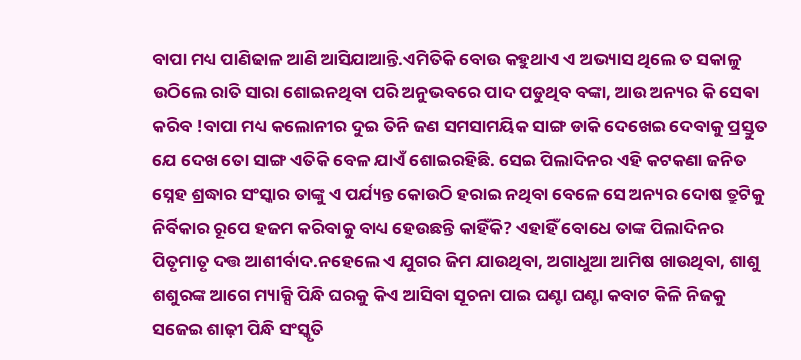ବାପା ମଧ୍ୟ ପାଣିଢାଳ ଆଣି ଆସିଯାଆନ୍ତି.ଏମିତିକି ବୋଉ କହୁଥାଏ ଏ ଅଭ୍ୟାସ ଥିଲେ ତ ସକାଳୁ ଉଠିଲେ ରାତି ସାରା ଶୋଇନଥିବା ପରି ଅନୁଭବରେ ପାଦ ପଡୁଥିବ ବଙ୍କା, ଆଉ ଅନ୍ୟର କି ସେଵା କରିବ !ବାପା ମଧ୍ୟ କଲୋନୀର ଦୁଇ ତିନି ଜଣ ସମସାମୟିକ ସାଙ୍ଗ ଡାକି ଦେଖେଇ ଦେବାକୁ ପ୍ରସ୍ତୁତ ଯେ ଦେଖ ତୋ ସାଙ୍ଗ ଏତିକି ବେଳ ଯାଏଁ ଶୋଇରହିଛି. ସେଇ ପିଲାଦିନର ଏହି କଟକଣା ଜନିତ ସ୍ନେହ ଶ୍ରଦ୍ଧାର ସଂସ୍କାର ତାଙ୍କୁ ଏ ପର୍ଯ୍ୟନ୍ତ କୋଉଠି ହରାଇ ନଥିବା ବେଳେ ସେ ଅନ୍ୟର ଦୋଷ ତ୍ରୁଟିକୁ ନିର୍ବିକାର ରୂପେ ହଜମ କରିବାକୁ ବାଧ୍ୟ ହେଉଛନ୍ତି କାହିଁକି? ଏହାହିଁ ବୋଧେ ତାଙ୍କ ପିଲାଦିନର ପିତୃମାତୃ ଦତ୍ତ ଆଶୀର୍ବାଦ.ନହେଲେ ଏ ଯୁଗର ଜିମ ଯାଉଥିବା, ଅଗାଧୁଆ ଆମିଷ ଖାଉଥିବା, ଶାଶୁ ଶଶୁରଙ୍କ ଆଗେ ମ୍ୟାକ୍ସି ପିନ୍ଧି ଘରକୁ କିଏ ଆସିବା ସୂଚନା ପାଇ ଘଣ୍ଟା ଘଣ୍ଟା କବାଟ କିଳି ନିଜକୁ ସଜେଇ ଶାଢ଼ୀ ପିନ୍ଧି ସଂସ୍କୃତି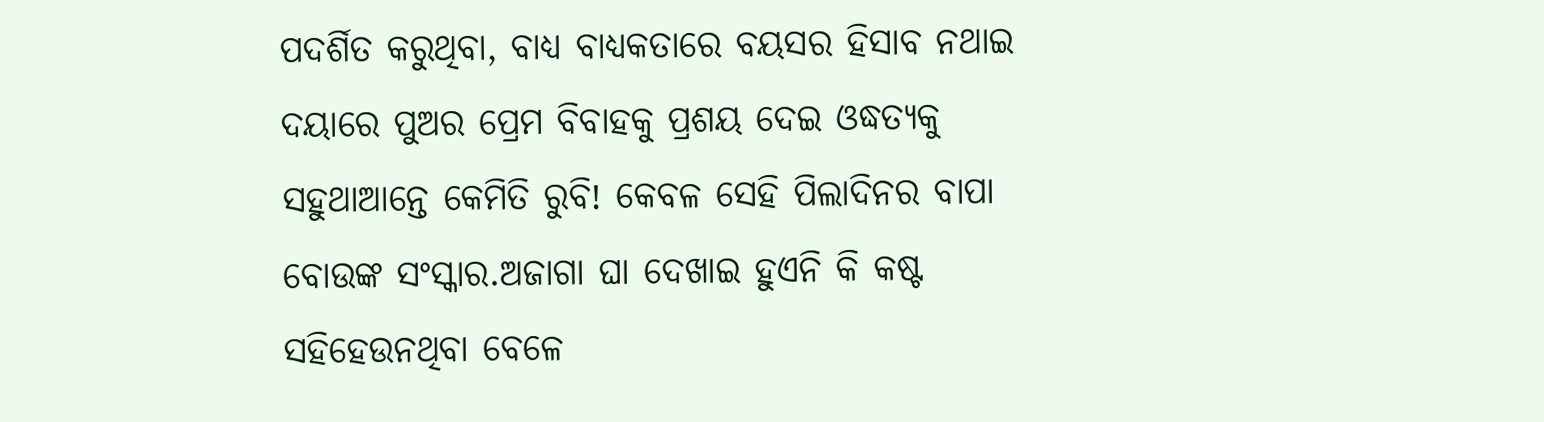ପଦର୍ଶିତ କରୁଥିବା, ବାଧ୍ୟ ବାଧ୍ୟକତାରେ ବୟସର ହିସାବ ନଥାଇ ଦୟାରେ ପୁଅର ପ୍ରେମ ବିବାହକୁ ପ୍ରଶୟ ଦେଇ ଓଦ୍ଧତ୍ୟକୁ ସହୁଥାଆନ୍ତେ କେମିତି ରୁବି! କେବଳ ସେହି ପିଲାଦିନର ବାପା ବୋଉଙ୍କ ସଂସ୍କାର.ଅଜାଗା ଘା ଦେଖାଇ ହୁଏନି କି କଷ୍ଟ ସହିହେଉନଥିବା ବେଳେ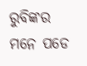ରୁବିଙ୍କର ମନେ ପଡେ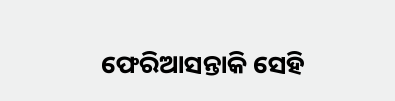ଫେରିଆସନ୍ତାକି ସେହି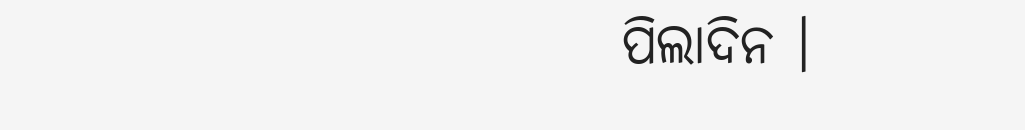ପିଲାଦିନ ।